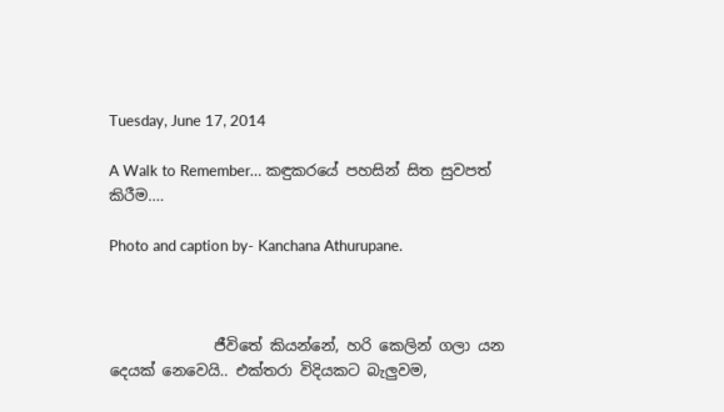Tuesday, June 17, 2014

A Walk to Remember... කඳුකරයේ පහසින් සිත සුවපත් කිරීම....

Photo and caption by- Kanchana Athurupane.



              ජීවිතේ කියන්නේ, හරි කෙලින් ගලා යන දෙයක් නෙවෙයි.. එක්තරා විදියකට බැලුවම,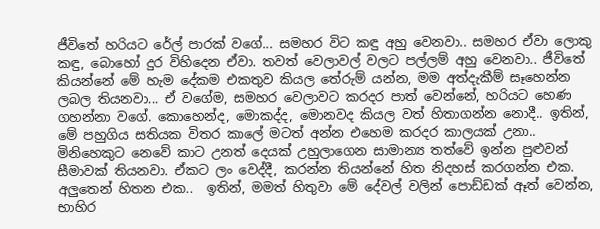ජීවිතේ හරියට රේල් පාරක් වගේ... සමහර විට කඳු අහු වෙනවා.. සමහර ඒවා ලොකු කඳු, බොහෝ දුර විහිදෙන ඒවා. තවත් වෙලාවල් වලට පල්ලම් අහු වෙනවා.. ජීවිතේ කියන්නේ මේ හැම දේකම එකතුව කියල තේරුම් යන්න, මම අත්දැකීම් සෑහෙන්න ලබල තියනවා... ඒ වගේම, සමහර වෙලාවට කරදර පාත් වෙන්නේ, හරියට හෙණ ගහන්නා වගේ. කොහෙන්ද, මොකද්ද, මොනවද කියල වත් හිතාගන්න නොදී.. ඉතින්, මේ පහුගිය සතියක විතර කාලේ මටත් අන්න එහෙම කරදර කාලයක් උනා.. මිනිහෙකුට නෙවේ කාට උනත් දෙයක් උහුලාගෙන සාමාන්‍ය තත්වේ ඉන්න පුළුවන් සීමාවක් තියනවා. ඒකට ලං වෙද්දී, කරන්න තියන්නේ හිත නිදහස් කරගන්න එක. අලුතෙන් හිතන එක..  ඉතින්, මමත් හිතුවා මේ දේවල් වලින් පොඩ්ඩක් ඈත් වෙන්න, භාහිර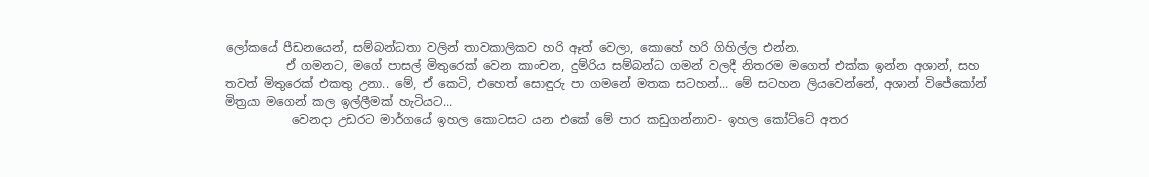ලෝකයේ පීඩනයෙන්, සම්බන්ධතා වලින් තාවකාලිකව හරි ඈත් වෙලා, කොහේ හරි ගිහිල්ල එන්න.
          ඒ ගමනට, මගේ පාසල් මිතුරෙක් වෙන කාංචන, දුම්රිය සම්බන්ධ ගමන් වලදී නිතරම මගෙත් එක්ක ඉන්න අශාන්, සහ තවත් මිතුරෙක් එකතු උනා.. මේ, ඒ කෙටි, එහෙත් සොඳුරු පා ගමනේ මතක සටහන්... මේ සටහන ලියවෙන්නේ, අශාන් විජේකෝන් මිත්‍රයා මගෙන් කල ඉල්ලීමක් හැටියට...
           වෙනදා උඩරට මාර්ගයේ ඉහල කොටසට යන එකේ මේ පාර කඩුගන්නාව- ඉහල කෝට්ටේ අතර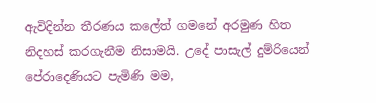ඇවිදින්න තීරණය කලේත් ගමනේ අරමුණ හිත නිදහස් කරගැනීම නිසාමයි. උදේ පාසැල් දුම්රියෙන් පේරාදෙණියට පැමිණි මම,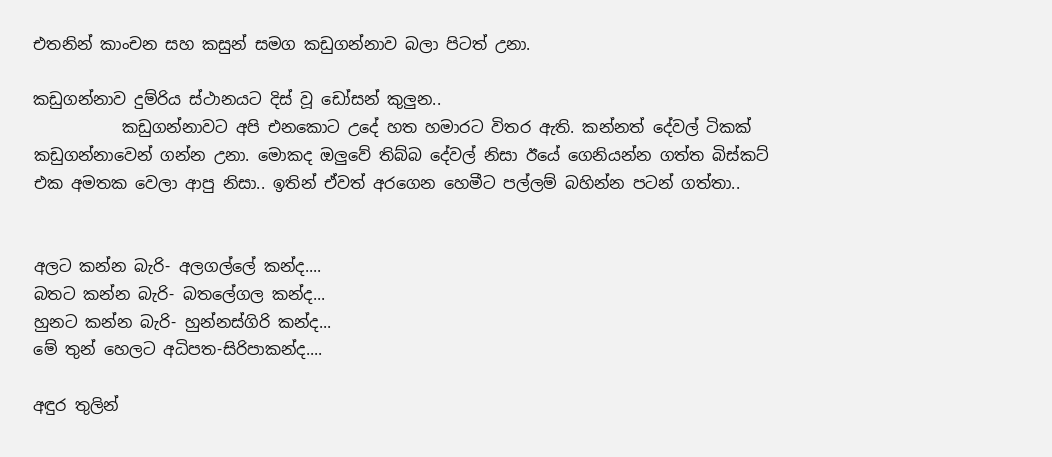එතනින් කාංචන සහ කසුන් සමග කඩුගන්නාව බලා පිටත් උනා.

කඩුගන්නාව දුම්රිය ස්ථානයට දිස් වූ ඩෝසන් කුලුන..
           කඩුගන්නාවට අපි එනකොට උදේ හත හමාරට විතර ඇති. කන්නත් දේවල් ටිකක් කඩුගන්නාවෙන් ගන්න උනා. මොකද ඔලුවේ තිබ්බ දේවල් නිසා ඊයේ ගෙනියන්න ගත්ත බිස්කට් එක අමතක වෙලා ආපු නිසා.. ඉතින් ඒවත් අරගෙන හෙමීට පල්ලම් බහින්න පටන් ගත්තා..


අලට කන්න බැරි- අලගල්ලේ කන්ද....
බතට කන්න බැරි- බතලේගල කන්ද...
හුනට කන්න බැරි- හුන්නස්ගිරි කන්ද...
මේ තුන් හෙලට අධිපත-සිරිපාකන්ද....

අඳුර තුලින්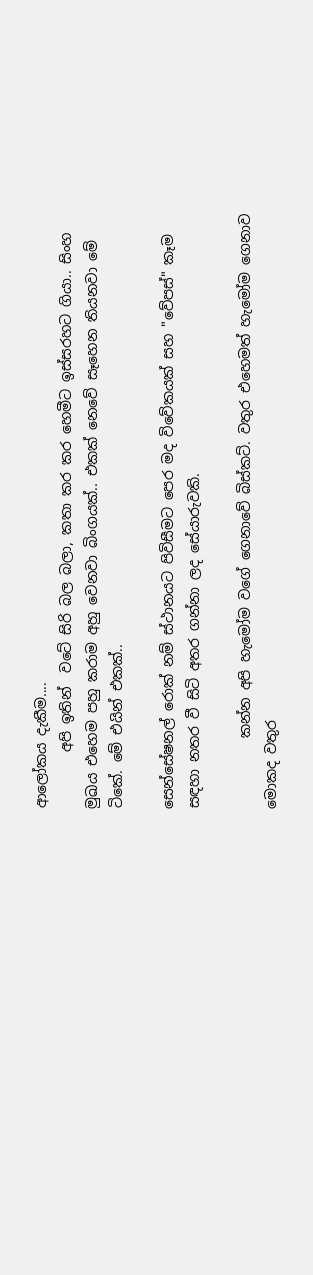ආලෝකය දැකීම....
        අපි ඉතින්  වටේ සිරි බල බලා, කතා කර කර හෙමීට ඉස්සරහට ගියා.. සිංහ මුඛය එහෙම පහු කරාම අහු වෙනවා බිංගයක්.. එකක් නෙවේ සෑහෙන තියනවා මේ ටිකේ. මේ එයින් එකක්..

සෙන්සේෂනල් රොක් නම් ස්ථානයට පිවිසීමට පෙර මද විවේකයක් සහ "වේපස්" කෑම සඳහා නතර වී සිටි අතර ගන්නා ලද සේයාරුවකි.

          කන්න අපි හැමෝම වගේ ගෙනාවේ බිස්කට්. වතුර එහෙමත් හැමෝම ගෙනාව මොකද වතුර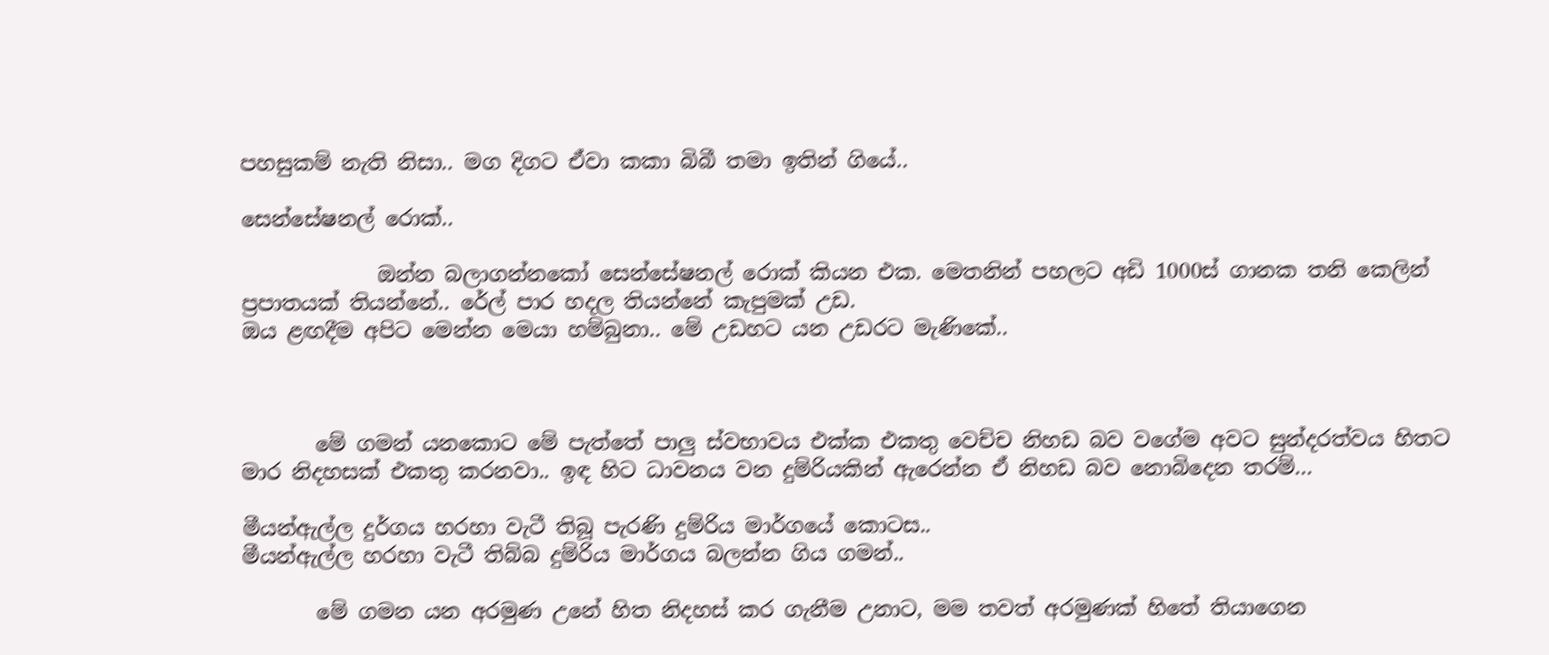පහසුකම් නැති නිසා.. මග දිගට ඒවා කකා බිබී තමා ඉතින් ගියේ..

සෙන්සේෂනල් රොක්..

             ඔන්න බලාගන්නකෝ සෙන්සේෂනල් රොක් කියන එක. මෙතනින් පහලට අඩි 1000ස් ගානක තනි කෙලින් ප්‍රපාතයක් තියන්නේ.. රේල් පාර හදල තියන්නේ කැපුමක් උඩ.
ඔය ළඟදීම අපිට මෙන්න මෙයා හම්බුනා.. මේ උඩහට යන උඩරට මැණිකේ..



       මේ ගමන් යනකොට මේ පැත්තේ පාලු ස්වභාවය එක්ක එකතු වෙච්ච නිහඩ බව වගේම අවට සුන්දරත්වය හිතට මාර නිදහසක් එකතු කරනවා.. ඉඳ හිට ධාවනය වන දුම්රියකින් ඇරෙන්න ඒ නිහඩ බව නොබිදෙන තරම්...

මීයන්ඇල්ල දුර්ගය හරහා වැටී තිබූ පැරණි දුම්රිය මාර්ගයේ කොටස..
මීයන්ඇල්ල හරහා වැටී තිබ්බ දුම්රිය මාර්ගය බලන්න ගිය ගමන්..

       මේ ගමන යන අරමුණ උනේ හිත නිදහස් කර ගැනීම උනාට, මම තවත් අරමුණක් හිතේ තියාගෙන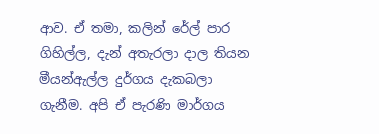ආව. ඒ තමා, කලින් රේල් පාර ගිහිල්ල, දැන් අතැරලා දාල තියන මීයන්ඇල්ල දුර්ගය දැකබලා ගැනීම. අපි ඒ පැරණි මාර්ගය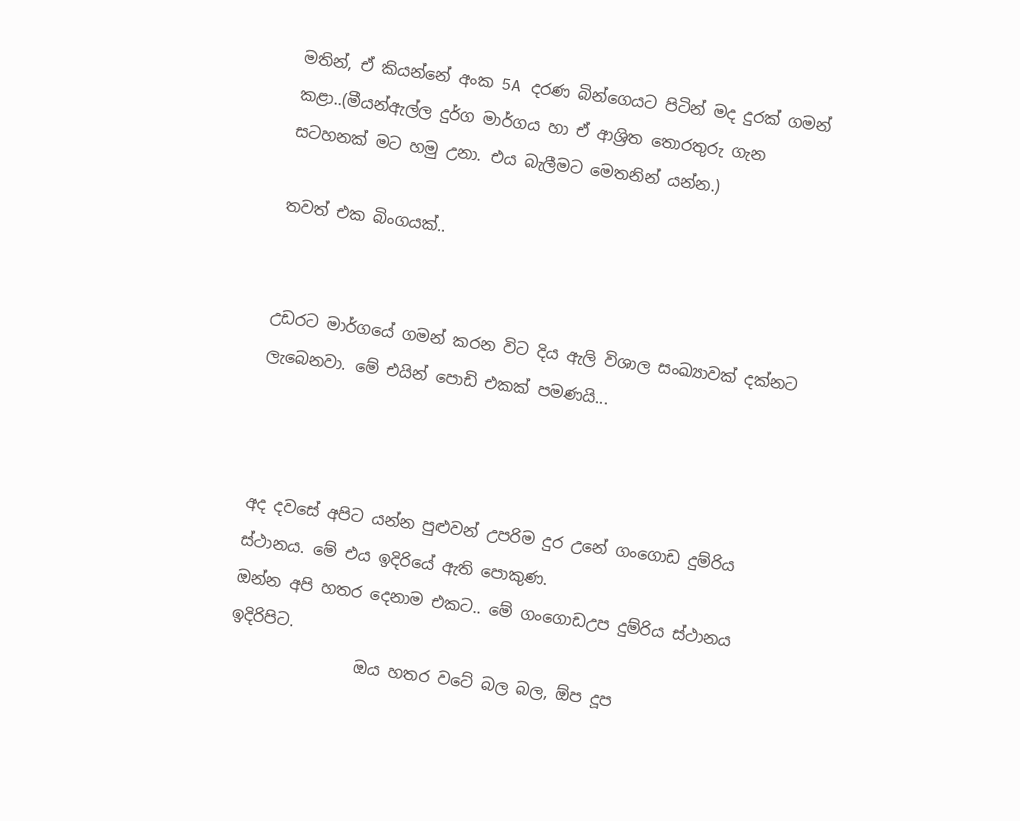මතින්, ඒ කියන්නේ අංක 5A දරණ බින්ගෙයට පිටින් මද දුරක් ගමන් කළා..(මීයන්ඇල්ල දුර්ග මාර්ගය හා ඒ ආශ්‍රිත තොරතුරු ගැන සටහනක් මට හමු උනා. එය බැලීමට මෙතනින් යන්න.)

තවත් එක බිංගයක්..


උඩරට මාර්ගයේ ගමන් කරන විට දිය ඇලි විශාල සංඛ්‍යාවක් දක්නට ලැබෙනවා. මේ එයින් පොඩි එකක් පමණයි...



අද දවසේ අපිට යන්න පුළුවන් උපරිම දුර උනේ ගංගොඩ දුම්රිය ස්ථානය. මේ එය ඉදිරියේ ඇති පොකුණ.
ඔන්න අපි හතර දෙනාම එකට.. මේ ගංගොඩඋප දුම්රිය ස්ථානය ඉදිරිපිට.
                ඔය හතර වටේ බල බල, ඕප දූප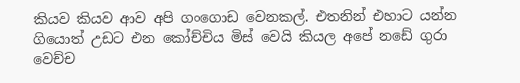කියව කියව ආව අපි ගංගොඩ වෙනකල්. එතනින් එහාට යන්න ගියොත් උඩට එන කෝච්චිය මිස් වෙයි කියල අපේ නඩේ ගුරා වෙච්ච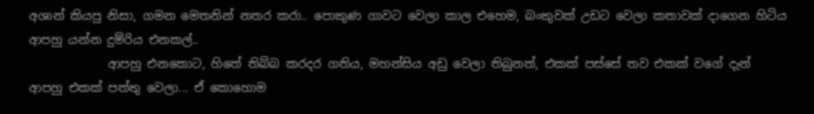අශාන් කියපු නිසා, ගමන මෙතනින් නතර කරා.. පොකුණ ගාවට වෙලා කාල එහෙම, බංකුවක් උඩට වෙලා කතාවක් දාගෙන හිටිය ආපහු යන්න දුම්රිය එනකල්..
             ආපහු එනකොට, හිතේ තිබ්බ කරදර ගතිය, මහන්සිය අඩු වෙලා තිබුනත්, එකක් පස්සේ තව එකක් වගේ දැන් ආපහු එකක් පත්තු වෙලා... ඒ කොහොම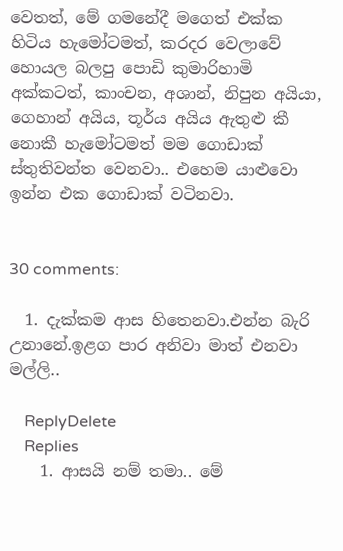වෙතත්, මේ ගමනේදී මගෙත් එක්ක හිටිය හැමෝටමත්, කරදර වෙලාවේ හොයල බලපු පොඩි කුමාරිහාමි අක්කටත්, කාංචන, අශාන්, නිපුන අයියා, ගෙහාන් අයිය, තූර්ය අයිය ඇතුළු කී නොකී හැමෝටමත් මම ගොඩාක් ස්තුතිවන්ත වෙනවා.. එහෙම යාළුවො ඉන්න එක ගොඩාක් වටිනවා.


30 comments:

  1. දැක්කම ආස හිතෙනවා.එන්න බැරි උනානේ.ඉළග පාර අනිවා මාත් එනවා මල්ලි..

    ReplyDelete
    Replies
    1. ආසයි නම් තමා.. මේ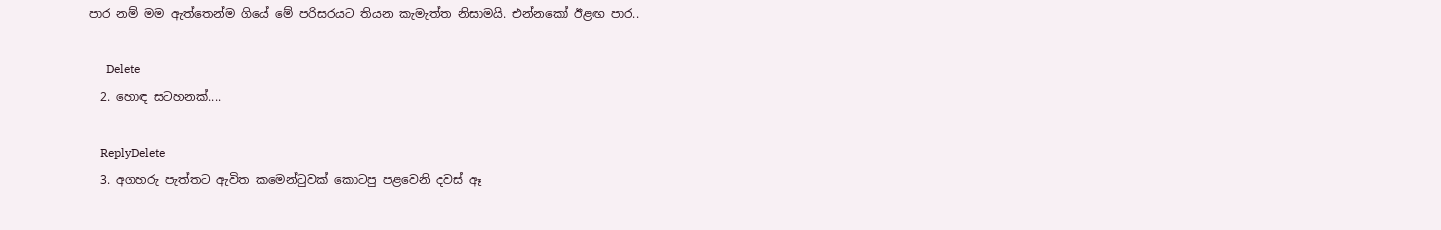පාර නම් මම ඇත්තෙන්ම ගියේ මේ පරිසරයට තියන කැමැත්ත නිසාමයි. එන්නකෝ ඊළඟ පාර..

      Delete
  2. හොඳ සටහනක්....

    ReplyDelete
  3. අගහරු පැත්තට ඇවිත කමෙන්ටුවක් කොටපු පළවෙනි දවස් ඈ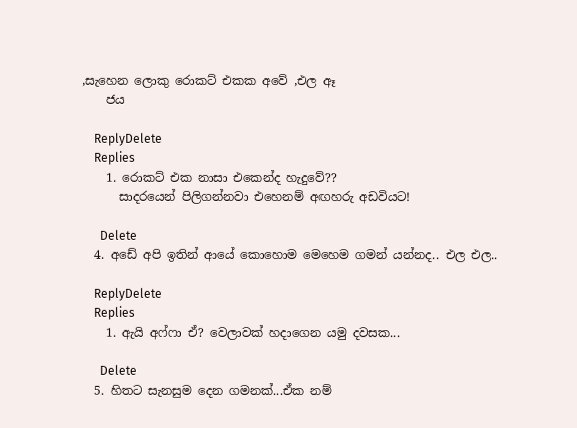,සැහෙන ලොකු රොකට් එකක අවේ ,එල ඈ
    ජය

    ReplyDelete
    Replies
    1. රොකට් එක නාසා එකෙන්ද හැදුවේ??
      සාදරයෙන් පිලිගන්නවා එහෙනම් අඟහරු අඩවියට!

      Delete
  4. අඩේ අපි ඉතින් ආයේ කොහොම මෙහෙම ගමන් යන්නද.. එල එල..

    ReplyDelete
    Replies
    1. ඇයි අෆ්ෆා ඒ? වෙලාවක් හදාගෙන යමු දවසක...

      Delete
  5. හිතට සැනසුම දෙන ගමනක්...ඒක නම්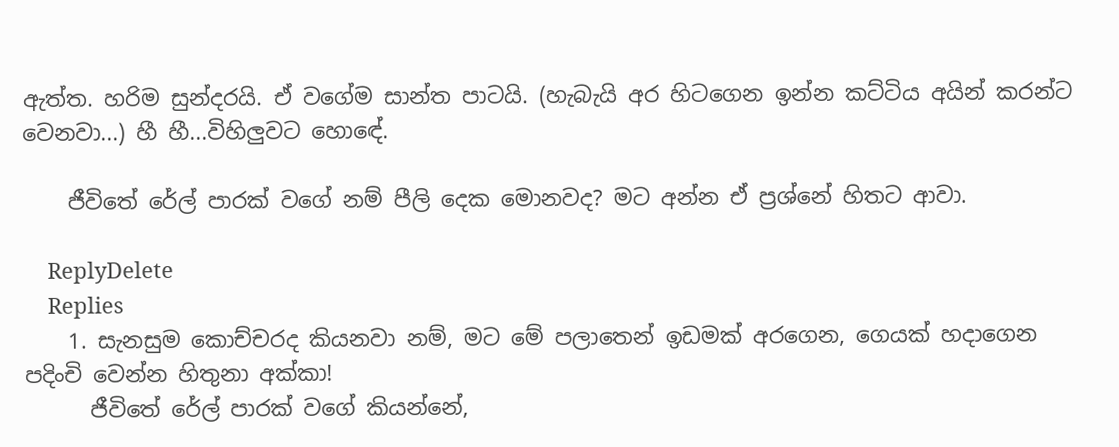ඇත්ත. හරිම සුන්දරයි. ඒ වගේම සාන්ත පාටයි. (හැබැයි අර හිටගෙන ඉන්න කට්ටිය අයින් කරන්ට වෙනවා...) හී හී...විහිලුවට හොඳේ.

    ජීවිතේ රේල් පාරක් වගේ නම් පීලි දෙක මොනවද? මට අන්න ඒ ප්‍රශ්නේ හිතට ආවා.

    ReplyDelete
    Replies
    1. සැනසුම කොච්චරද කියනවා නම්, මට මේ පලාතෙන් ඉඩමක් අරගෙන, ගෙයක් හදාගෙන පදිංචි වෙන්න හිතුනා අක්කා!
      ජීවිතේ රේල් පාරක් වගේ කියන්නේ,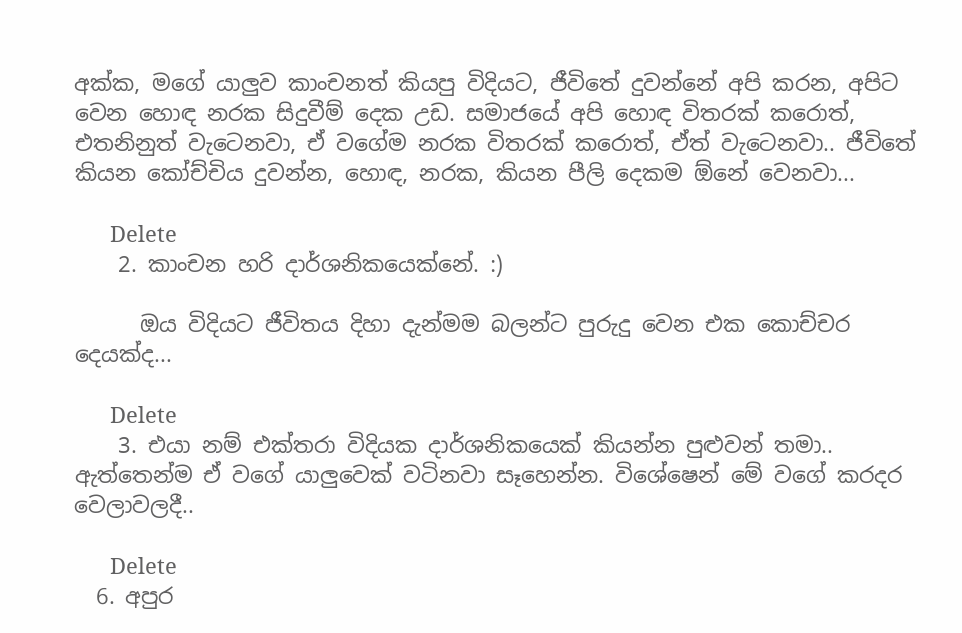අක්ක, මගේ යාලුව කාංචනත් කියපු විදියට, ජීවිතේ දුවන්නේ අපි කරන, අපිට වෙන හොඳ නරක සිදුවීම් දෙක උඩ. සමාජයේ අපි හොඳ විතරක් කරොත්, එතනිනුත් වැටෙනවා, ඒ වගේම නරක විතරක් කරොත්, ඒත් වැටෙනවා.. ජීවිතේ කියන කෝච්චිය දුවන්න, හොඳ, නරක, කියන පීලි දෙකම ඕනේ වෙනවා...

      Delete
    2. කාංචන හරි දාර්ශනිකයෙක්නේ. :)

      ඔය විදියට ජීවිතය දිහා දැන්මම බලන්ට පුරුදු වෙන එක කොච්චර දෙයක්ද...

      Delete
    3. එයා නම් එක්තරා විදියක දාර්ශනිකයෙක් කියන්න පුළුවන් තමා.. ඇත්තෙන්ම ඒ වගේ යාලුවෙක් වටිනවා සෑහෙන්න. විශේෂෙන් මේ වගේ කරදර වෙලාවලදී..

      Delete
  6. අපුර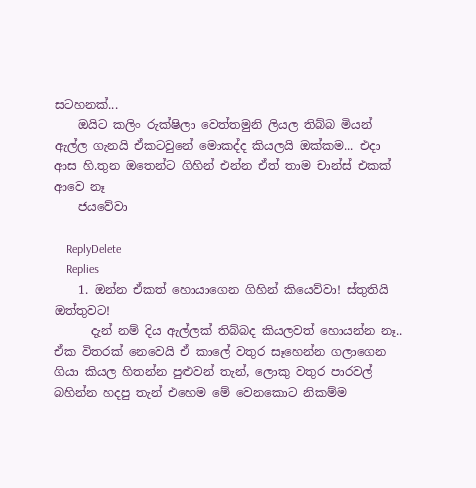සටහනක්...
    ඔයිට කලිං රුක්ෂිලා වෙත්තමුනි ලියල තිබ්බ මියන් ඇල්ල ගැනයි ඒකටවුනේ මොකද්ද කියලයි ඔක්කම... එදා ආස හි.තුන ඔතෙන්ට ගිහින් එන්න ඒත් තාම චාන්ස් එකක් ආවෙ නෑ
    ජයවේවා

    ReplyDelete
    Replies
    1. ඔන්න ඒකත් හොයාගෙන ගිහින් කියෙව්වා! ස්තුතියි ඔත්තුවට!
      දැන් නම් දිය ඇල්ලක් තිබ්බද කියලවත් හොයන්න නෑ.. ඒක විතරක් නෙවෙයි ඒ කාලේ වතුර සෑහෙන්න ගලාගෙන ගියා කියල හිතන්න පුළුවන් තැන්, ලොකු වතුර පාරවල් බහින්න හදපු තැන් එහෙම මේ වෙනකොට නිකම්ම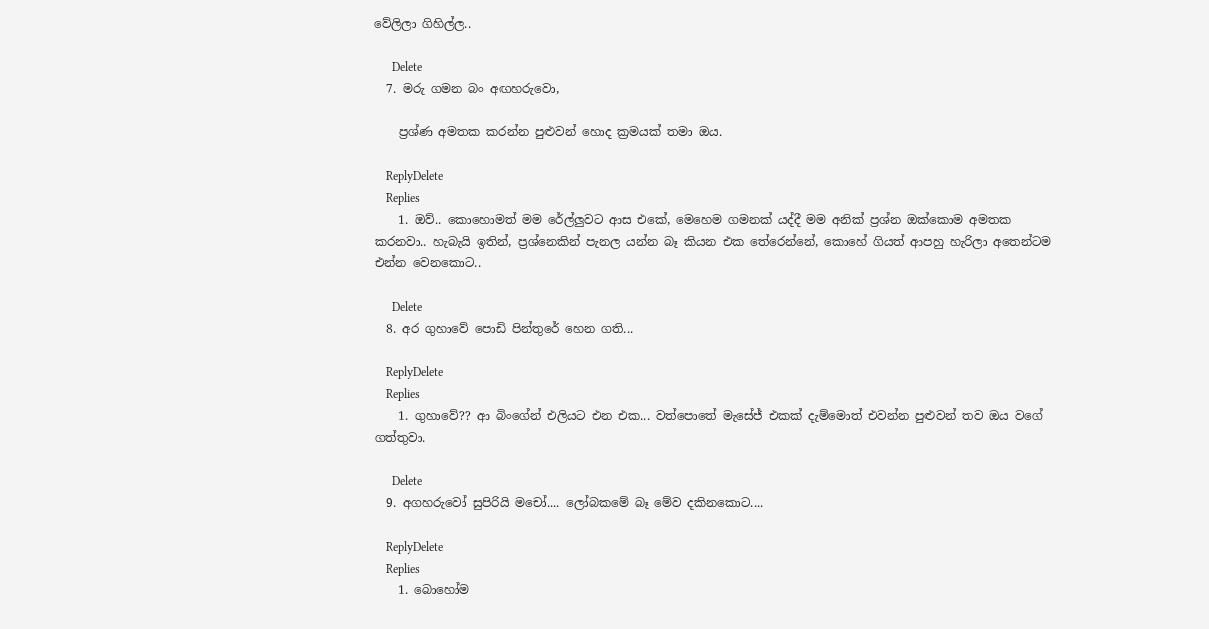වේලිලා ගිහිල්ල..

      Delete
  7. මරු ගමන බං අඟහරුවො,

    ප්‍රශ්ණ අමතක කරන්න පුළුවන් හොද ක්‍රමයක් තමා ඔය.

    ReplyDelete
    Replies
    1. ඔව්.. කොහොමත් මම රේල්ලුවට ආස එකේ, මෙහෙම ගමනක් යද්දී මම අනික් ප්‍රශ්න ඔක්කොම අමතක කරනවා.. හැබැයි ඉතින්, ප්‍රශ්නෙකින් පැනල යන්න බෑ කියන එක තේරෙන්නේ, කොහේ ගියත් ආපහු හැරිලා අතෙන්ටම එන්න වෙනකොට..

      Delete
  8. අර ගුහාවේ පොඩි පින්තුරේ හෙන ගති...

    ReplyDelete
    Replies
    1. ගුහාවේ?? ආ බිංගේන් එලියට එන එක... වත්පොතේ මැසේජ් එකක් දැම්මොත් එවන්න පුළුවන් තව ඔය වගේ ගත්තුවා.

      Delete
  9. අගහරුවෝ සුපිරියි මචෝ.... ලෝබකමේ බෑ මේව දකිනකොට....

    ReplyDelete
    Replies
    1. බොහෝම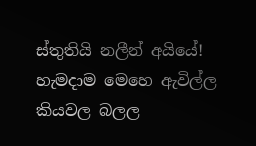ස්තුතියි නලීන් අයියේ! හැමදාම මෙහෙ ඇවිල්ල කියවල බලල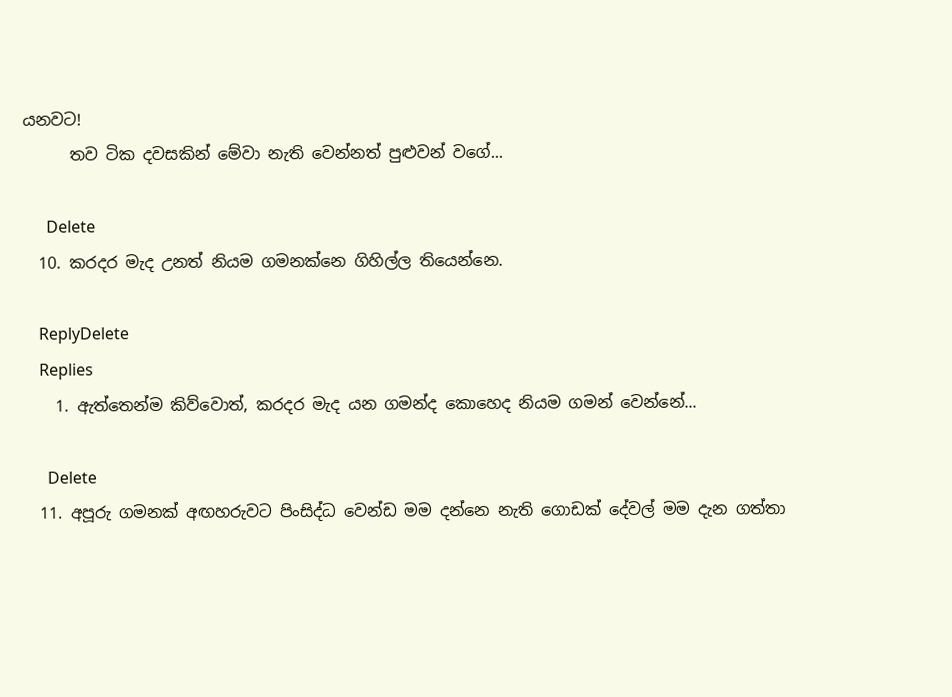යනවට!
      තව ටික දවසකින් මේවා නැති වෙන්නත් පුළුවන් වගේ...

      Delete
  10. කරදර මැද උනත් නියම ගමනක්නෙ ගිහිල්ල තියෙන්නෙ.

    ReplyDelete
    Replies
    1. ඇත්තෙන්ම කිව්වොත්, කරදර මැද යන ගමන්ද කොහෙද නියම ගමන් වෙන්නේ...

      Delete
  11. අපූරු ගමනක් අඟහරුවට පිංසිද්ධ වෙන්ඩ මම දන්නෙ නැති ගොඩක් දේවල් මම දැන ගත්තා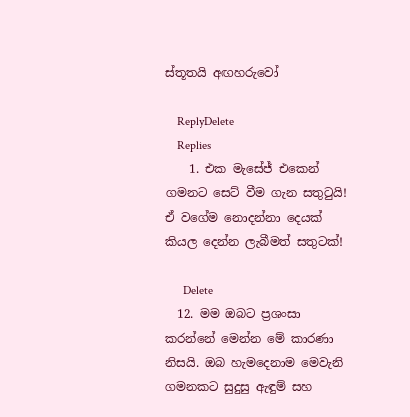ස්තූතයි අඟහරුවෝ

    ReplyDelete
    Replies
    1. එක මැසේජ් එකෙන් ගමනට සෙට් වීම ගැන සතුටුයි! ඒ වගේම නොදන්නා දෙයක් කියල දෙන්න ලැබීමත් සතුටක්!

      Delete
  12. මම ඔබට ප්‍රශංසා කරන්නේ මෙන්න මේ කාරණා නිසයි. ඔබ හැමදෙනාම මෙවැනි ගමනකට සුදුසු ඇඳුම් සහ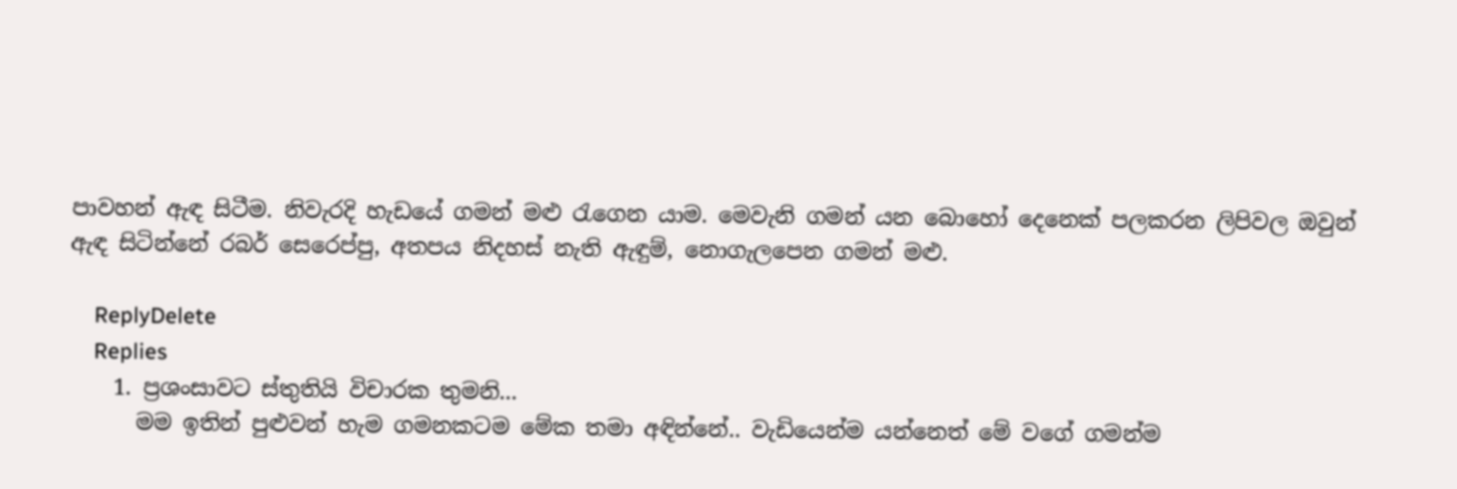පාවහන් ඇඳ සිටීම. නිවැරදි හැඩයේ ගමන් මළු රැගෙන යාම. මෙවැනි ගමන් යන බොහෝ දෙනෙක් පලකරන ලිපිවල ඔවුන් ඇඳ සිටින්නේ රබර් සෙරෙප්පු, අතපය නිදහස් නැති ඇඳුම්, නොගැලපෙන ගමන් මළු.

    ReplyDelete
    Replies
    1. ප්‍රශංසාවට ස්තුතියි විචාරක තුමනි...
      මම ඉතින් පුළුවන් හැම ගමනකටම මේක තමා අඳින්නේ.. වැඩියෙන්ම යන්නෙත් මේ වගේ ගමන්ම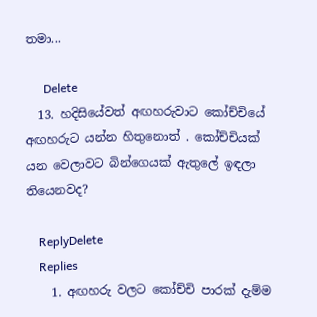තමා...

      Delete
  13. හදිසියේවත් අඟහරුවාට කෝච්චියේ අඟහරුට යන්න හිතුනොත් . කෝච්චියක් යන වෙලාවට බින්ගෙයක් ඇතුලේ ඉඳලා තියෙනවද?

    ReplyDelete
    Replies
    1. අඟහරු වලට කෝච්චි පාරක් දැම්ම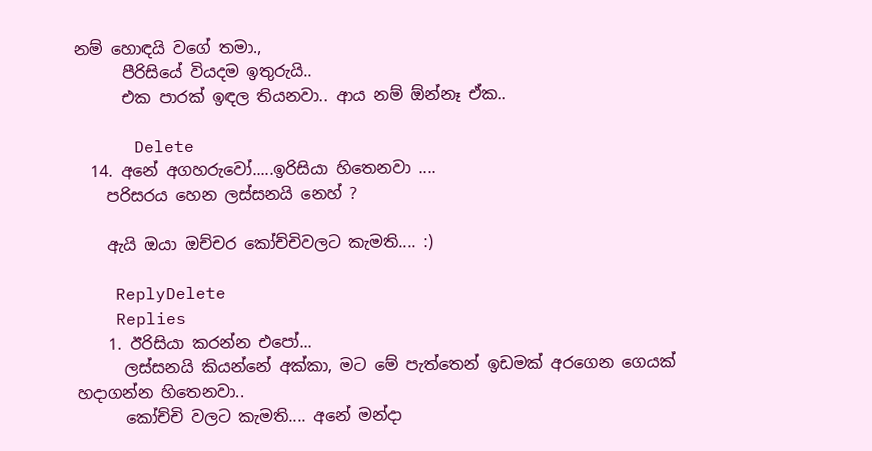නම් හොඳයි වගේ තමා.,
      පීරිසියේ වියදම ඉතුරුයි..
      එක පාරක් ඉඳල තියනවා.. ආය නම් ඕන්නෑ ඒක..

      Delete
  14. අනේ අගහරුවෝ.....ඉරිසියා හිතෙනවා ....
    පරිසරය හෙන ලස්සනයි නෙහ් ?

    ඇයි ඔයා ඔච්චර කෝච්චිවලට කැමති.... :)

    ReplyDelete
    Replies
    1. ඊරිසියා කරන්න එපෝ...
      ලස්සනයි කියන්නේ අක්කා, මට මේ පැත්තෙන් ඉඩමක් අරගෙන ගෙයක් හදාගන්න හිතෙනවා..
      කෝච්චි වලට කැමති.... අනේ මන්දා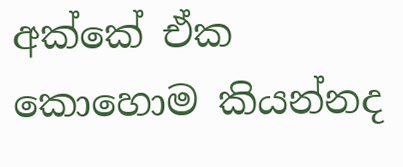අක්කේ ඒක කොහොම කියන්නද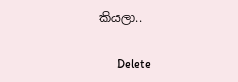කියලා..

      Delete